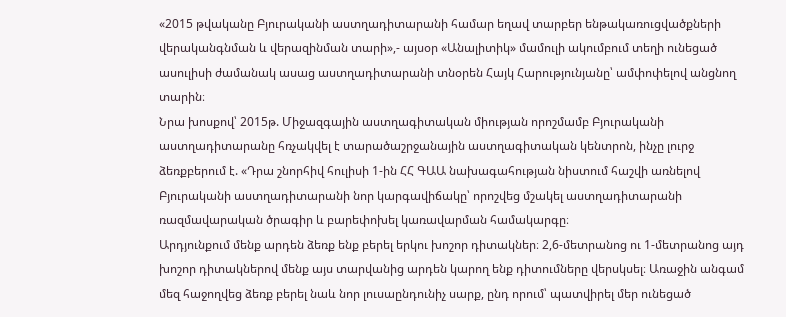«2015 թվականը Բյուրականի աստղադիտարանի համար եղավ տարբեր ենթակառուցվածքների վերականգնման և վերազինման տարի»,- այսօր «Անալիտիկ» մամուլի ակումբում տեղի ունեցած ասուլիսի ժամանակ ասաց աստղադիտարանի տնօրեն Հայկ Հարությունյանը՝ ամփոփելով անցնող տարին։
Նրա խոսքով՝ 2015թ. Միջազգային աստղագիտական միության որոշմամբ Բյուրականի աստղադիտարանը հռչակվել է տարածաշրջանային աստղագիտական կենտրոն, ինչը լուրջ ձեռքբերում է. «Դրա շնորհիվ հուլիսի 1-ին ՀՀ ԳԱԱ նախագահության նիստում հաշվի առնելով Բյուրականի աստղադիտարանի նոր կարգավիճակը՝ որոշվեց մշակել աստղադիտարանի ռազմավարական ծրագիր և բարեփոխել կառավարման համակարգը։
Արդյունքում մենք արդեն ձեռք ենք բերել երկու խոշոր դիտակներ։ 2,6-մետրանոց ու 1-մետրանոց այդ խոշոր դիտակներով մենք այս տարվանից արդեն կարող ենք դիտումները վերսկսել։ Առաջին անգամ մեզ հաջողվեց ձեռք բերել նաև նոր լուսաընդունիչ սարք, ընդ որում՝ պատվիրել մեր ունեցած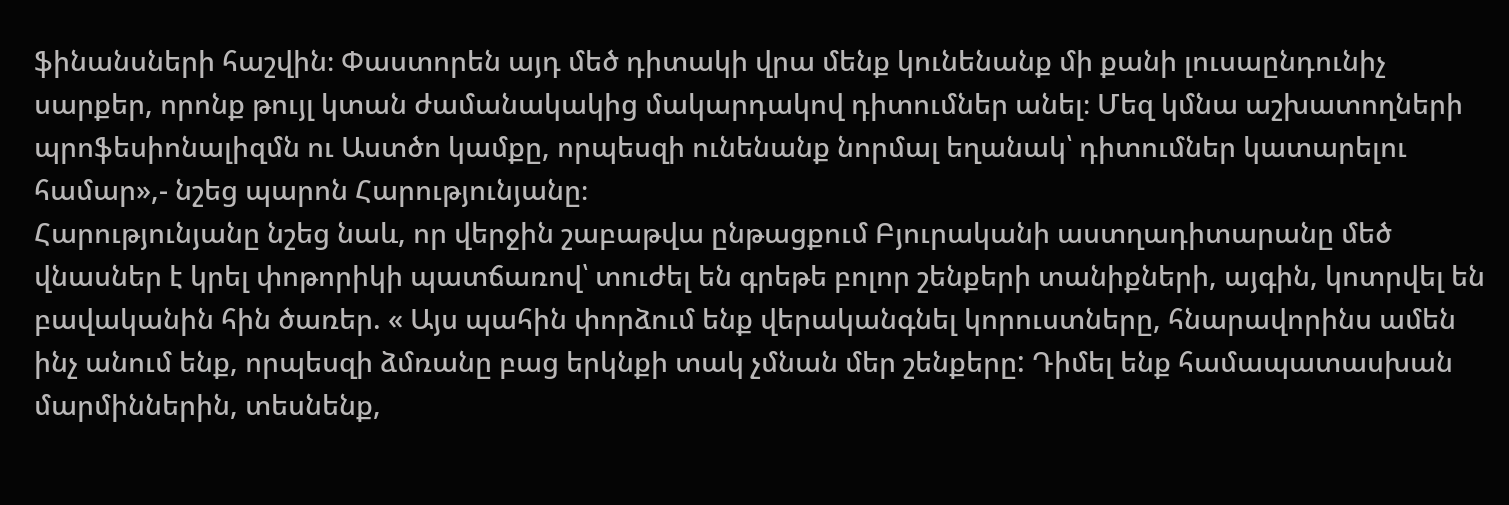ֆինանսների հաշվին։ Փաստորեն այդ մեծ դիտակի վրա մենք կունենանք մի քանի լուսաընդունիչ սարքեր, որոնք թույլ կտան ժամանակակից մակարդակով դիտումներ անել։ Մեզ կմնա աշխատողների պրոֆեսիոնալիզմն ու Աստծո կամքը, որպեսզի ունենանք նորմալ եղանակ՝ դիտումներ կատարելու համար»,- նշեց պարոն Հարությունյանը։
Հարությունյանը նշեց նաև, որ վերջին շաբաթվա ընթացքում Բյուրականի աստղադիտարանը մեծ վնասներ է կրել փոթորիկի պատճառով՝ տուժել են գրեթե բոլոր շենքերի տանիքների, այգին, կոտրվել են բավականին հին ծառեր. « Այս պահին փորձում ենք վերականգնել կորուստները, հնարավորինս ամեն ինչ անում ենք, որպեսզի ձմռանը բաց երկնքի տակ չմնան մեր շենքերը: Դիմել ենք համապատասխան մարմիններին, տեսնենք,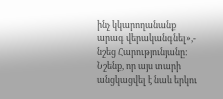ինչ կկարողանանք արագ վերականգնել»,- նշեց Հարությունյանը:
Նշենք, որ այս տարի անցկացվել է նաև երկու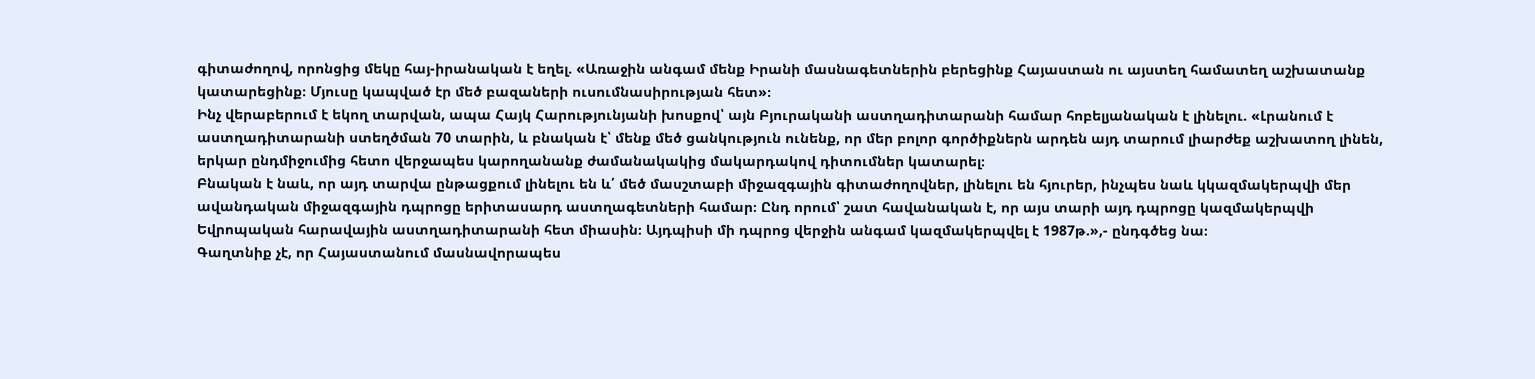գիտաժողով, որոնցից մեկը հայ-իրանական է եղել. «Առաջին անգամ մենք Իրանի մասնագետներին բերեցինք Հայաստան ու այստեղ համատեղ աշխատանք կատարեցինք։ Մյուսը կապված էր մեծ բազաների ուսումնասիրության հետ»։
Ինչ վերաբերում է եկող տարվան, ապա Հայկ Հարությունյանի խոսքով՝ այն Բյուրականի աստղադիտարանի համար հոբելյանական է լինելու. «Լրանում է աստղադիտարանի ստեղծման 70 տարին, և բնական է՝ մենք մեծ ցանկություն ունենք, որ մեր բոլոր գործիքներն արդեն այդ տարում լիարժեք աշխատող լինեն, երկար ընդմիջումից հետո վերջապես կարողանանք ժամանակակից մակարդակով դիտումներ կատարել։
Բնական է նաև, որ այդ տարվա ընթացքում լինելու են և՛ մեծ մասշտաբի միջազգային գիտաժողովներ, լինելու են հյուրեր, ինչպես նաև կկազմակերպվի մեր ավանդական միջազգային դպրոցը երիտասարդ աստղագետների համար։ Ընդ որում՝ շատ հավանական է, որ այս տարի այդ դպրոցը կազմակերպվի Եվրոպական հարավային աստղադիտարանի հետ միասին։ Այդպիսի մի դպրոց վերջին անգամ կազմակերպվել է 1987թ.»,- ընդգծեց նա։
Գաղտնիք չէ, որ Հայաստանում մասնավորապես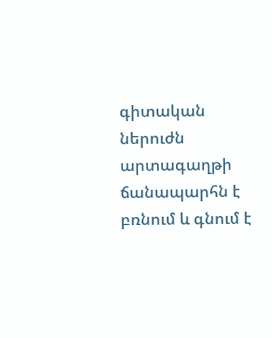գիտական ներուժն արտագաղթի ճանապարհն է բռնում և գնում է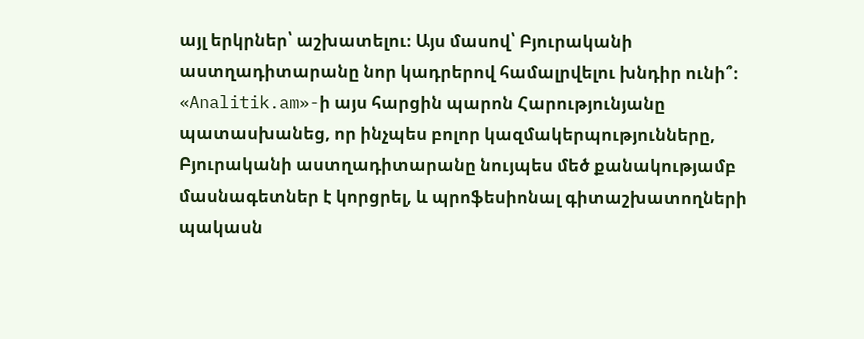այլ երկրներ՝ աշխատելու։ Այս մասով՝ Բյուրականի աստղադիտարանը նոր կադրերով համալրվելու խնդիր ունի՞։
«Analitik.am»-ի այս հարցին պարոն Հարությունյանը պատասխանեց, որ ինչպես բոլոր կազմակերպությունները, Բյուրականի աստղադիտարանը նույպես մեծ քանակությամբ մասնագետներ է կորցրել, և պրոֆեսիոնալ գիտաշխատողների պակասն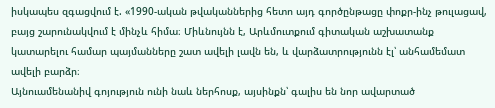իսկապես զգացվում է. «1990-ական թվականներից հետո այդ գործընթացը փոքր-ինչ թուլացավ, բայց շարունակվում է մինչև հիմա։ Միևնույնն է, Արևմուտքում գիտական աշխատանք կատարելու համար պայմանները շատ ավելի լավն են, և վարձատրությունն էլ՝ անհամեմատ ավելի բարձր։
Այնուամենանիվ գոյություն ունի նաև ներհոսք, այսինքն՝ գալիս են նոր ավարտած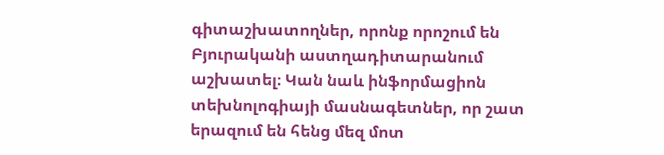գիտաշխատողներ, որոնք որոշում են Բյուրականի աստղադիտարանում աշխատել։ Կան նաև ինֆորմացիոն տեխնոլոգիայի մասնագետներ, որ շատ երազում են հենց մեզ մոտ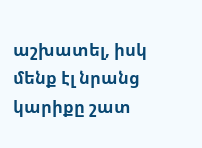աշխատել, իսկ մենք էլ նրանց կարիքը շատ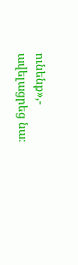ունենք»,- ավելացրեց նա։